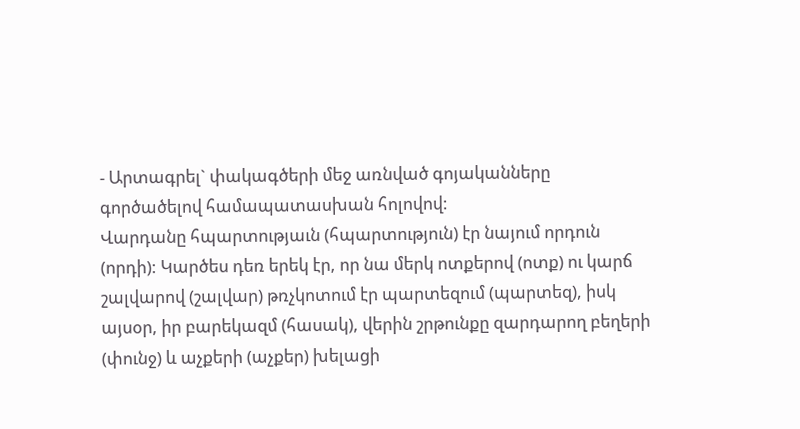- Արտագրել` փակագծերի մեջ առնված գոյականները գործածելով համապատասխան հոլովով:
Վարդանը հպարտությաւն (հպարտություն) էր նայում որդուն (որդի): Կարծես դեռ երեկ էր, որ նա մերկ ոտքերով (ոտք) ու կարճ շալվարով (շալվար) թռչկոտում էր պարտեզում (պարտեզ), իսկ այսօր, իր բարեկազմ (հասակ), վերին շրթունքը զարդարող բեղերի (փունջ) և աչքերի (աչքեր) խելացի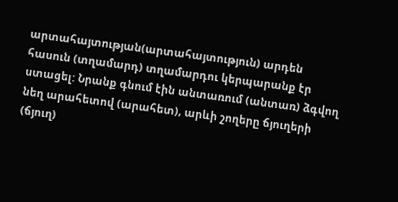արտահայտության(արտահայտություն) արդեն հասուն (տղամարդ) տղամարդու կերպարանք էր ստացել: Նրանք գնում էին անտառում (անտառ) ձգվող նեղ արահետով (արահետ), արևի շողերը ճյուղերի (ճյուղ)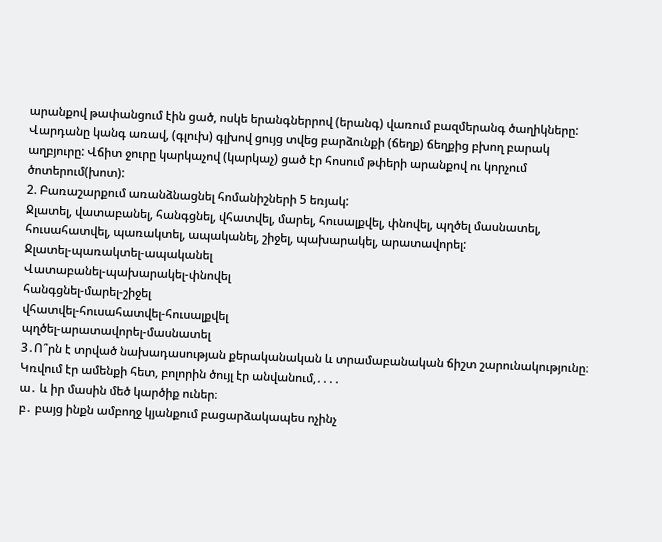արանքով թափանցում էին ցած, ոսկե երանգներրով (երանգ) վառում բազմերանգ ծաղիկները: Վարդանը կանգ առավ, (գլուխ) գլխով ցույց տվեց բարձունքի (ճեղք) ճեղքից բխող բարակ աղբյուրը: Վճիտ ջուրը կարկաչով (կարկաչ) ցած էր հոսում թփերի արանքով ու կորչում ծոտերում(խոտ):
2. Բառաշարքում առանձնացնել հոմանիշների 5 եռյակ:
Ջլատել, վատաբանել, հանգցնել, վհատվել, մարել, հուսալքվել, փնովել, պղծել մասնատել, հուսահատվել, պառակտել, ապականել, շիջել, պախարակել, արատավորել:
Ջլատել-պառակտել-ապականել
Վատաբանել-պախարակել-փնովել
հանգցնել-մարել-շիջել
վհատվել-հուսահատվել-հուսալքվել
պղծել-արատավորել-մասնատել
3․Ո՞րն է տրված նախադասության քերականական և տրամաբանական ճիշտ շարունակությունը։
Կռվում էր ամենքի հետ, բոլորին ծույլ էր անվանում,․․․․
ա․ և իր մասին մեծ կարծիք ուներ։
բ․ բայց ինքն ամբողջ կյանքում բացարձակապես ոչինչ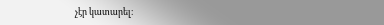չէր կատարել։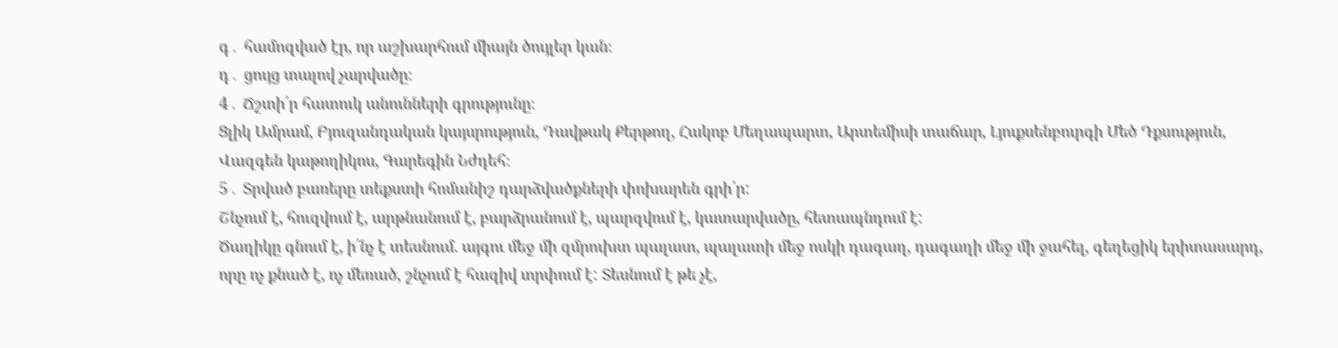գ․ համոզված էր, որ աշխարհում միայն ծույլեր կան։
դ․ ցույց տալով չարվածը։
4․ Ճշտի՛ր հատուկ անունների գրությունը։
Ցլիկ Ամրամ, Բյուզանդական կայսրություն, Դավթակ Քերթող, Հակոբ Մեղապարտ, Արտեմիսի տաճար, Լյուքսենբուրգի Մեծ Դքսություն, Վազգեն կաթողիկոս, Գարեգին Նժդեհ։
5․ Տրված բառերը տեքստի հոմանիշ դարձվածքների փոխարեն գրի՛ր:
Շնչում է, հուզվում է, արթնանում է, բարձրանում է, պարզվում է, կատարվածը, հետապնդում է:
Ծաղիկը գնում է, ի՛նչ է տեսնում. այգու մեջ մի զմրուխտ պալատ, պալատի մեջ ոսկի դագաղ, դագաղի մեջ մի ջահել, գեղեցիկ երիտասարդ, որը ոչ քնած է, ոչ մեռած, շնչում է հազիվ տրփում է: Տեսնում է թե չէ,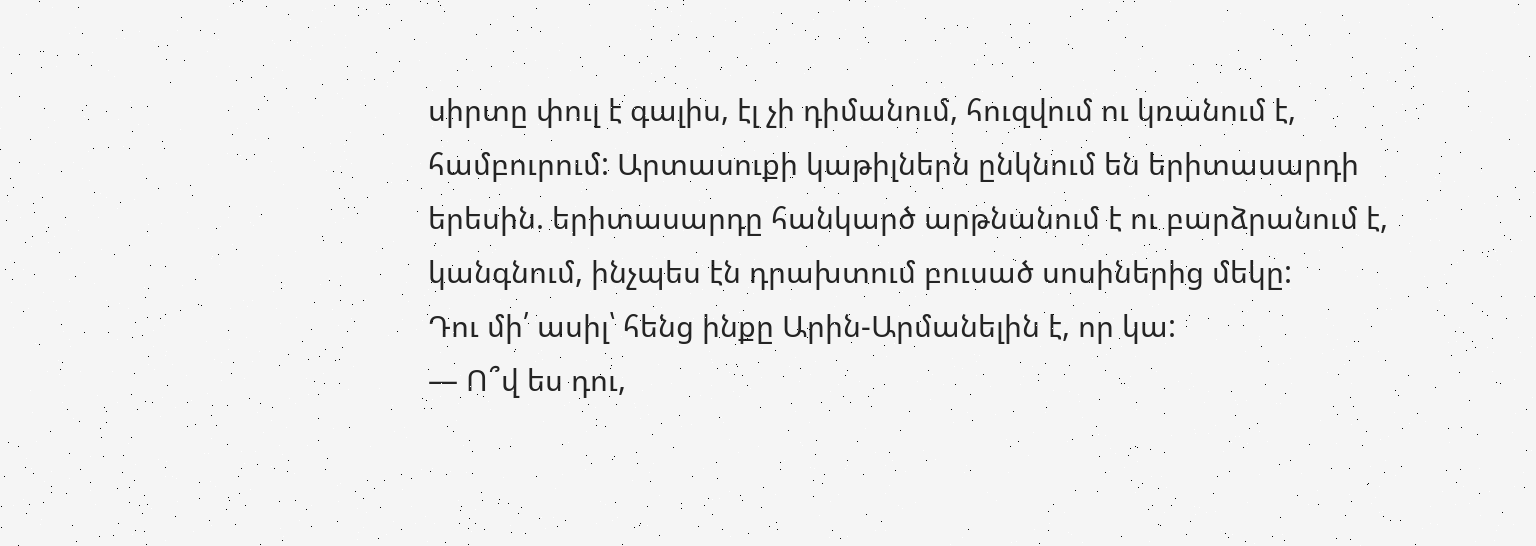սիրտը փուլ է գալիս, էլ չի դիմանում, հուզվում ու կռանում է, համբուրում: Արտասուքի կաթիլներն ընկնում են երիտասարդի երեսին. երիտասարդը հանկարծ արթնանում է ու բարձրանում է, կանգնում, ինչպես էն դրախտում բուսած սոսիներից մեկը:
Դու մի՛ ասիլ՝ հենց ինքը Արին-Արմանելին է, որ կա:
— Ո՞վ ես դու,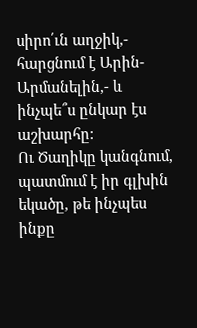սիրո՛ւն աղջիկ,- հարցնում է Արին-Արմանելին,- և ինչպե՞ս ընկար էս աշխարհը:
Ու Ծաղիկը կանգնում, պատմում է իր գլխին եկածը, թե ինչպես ինքը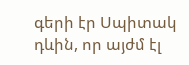գերի էր Սպիտակ դևին, որ այժմ էլ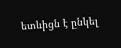ետևիցն է ընկել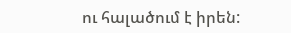ու հալածում է իրեն: